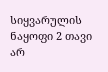სიყვარულის ნაყოფი 2 თავი
არ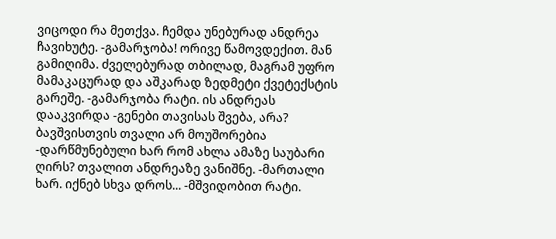ვიცოდი რა მეთქვა. ჩემდა უნებურად ანდრეა ჩავიხუტე. -გამარჯობა! ორივე წამოვდექით. მან გამიღიმა. ძველებურად თბილად, მაგრამ უფრო მამაკაცურად და აშკარად ზედმეტი ქვეტექსტის გარეშე. -გამარჯობა რატი. ის ანდრეას დააკვირდა -გენები თავისას შვება, არა? ბავშვისთვის თვალი არ მოუშორებია -დარწმუნებული ხარ რომ ახლა ამაზე საუბარი ღირს? თვალით ანდრეაზე ვანიშნე. -მართალი ხარ. იქნებ სხვა დროს... -მშვიდობით რატი.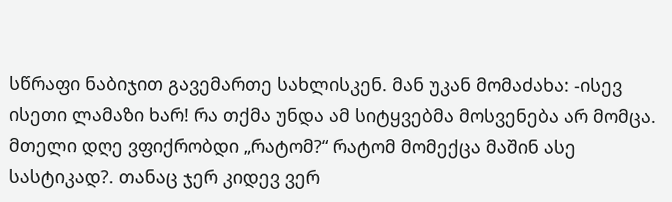სწრაფი ნაბიჯით გავემართე სახლისკენ. მან უკან მომაძახა: -ისევ ისეთი ლამაზი ხარ! რა თქმა უნდა ამ სიტყვებმა მოსვენება არ მომცა. მთელი დღე ვფიქრობდი „რატომ?“ რატომ მომექცა მაშინ ასე სასტიკად?. თანაც ჯერ კიდევ ვერ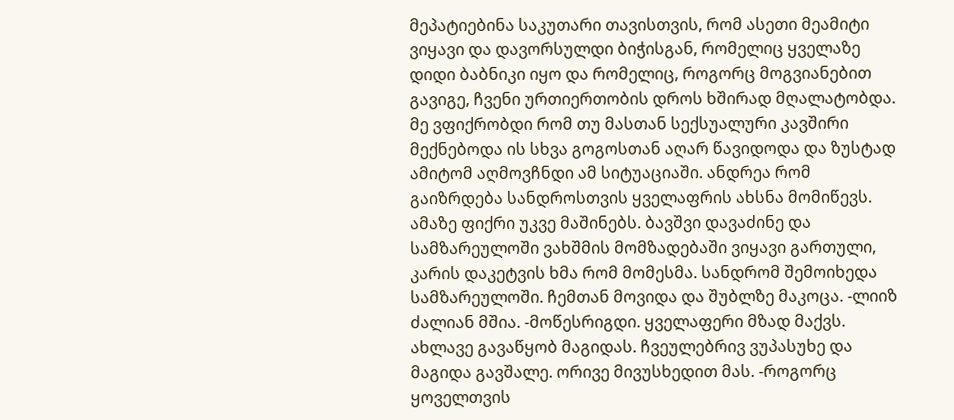მეპატიებინა საკუთარი თავისთვის, რომ ასეთი მეამიტი ვიყავი და დავორსულდი ბიჭისგან, რომელიც ყველაზე დიდი ბაბნიკი იყო და რომელიც, როგორც მოგვიანებით გავიგე, ჩვენი ურთიერთობის დროს ხშირად მღალატობდა. მე ვფიქრობდი რომ თუ მასთან სექსუალური კავშირი მექნებოდა ის სხვა გოგოსთან აღარ წავიდოდა და ზუსტად ამიტომ აღმოვჩნდი ამ სიტუაციაში. ანდრეა რომ გაიზრდება სანდროსთვის ყველაფრის ახსნა მომიწევს. ამაზე ფიქრი უკვე მაშინებს. ბავშვი დავაძინე და სამზარეულოში ვახშმის მომზადებაში ვიყავი გართული, კარის დაკეტვის ხმა რომ მომესმა. სანდრომ შემოიხედა სამზარეულოში. ჩემთან მოვიდა და შუბლზე მაკოცა. -ლიიზ ძალიან მშია. -მოწესრიგდი. ყველაფერი მზად მაქვს. ახლავე გავაწყობ მაგიდას. ჩვეულებრივ ვუპასუხე და მაგიდა გავშალე. ორივე მივუსხედით მას. -როგორც ყოველთვის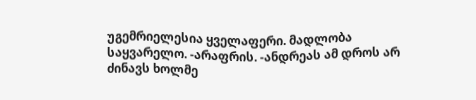უგემრიელესია ყველაფერი. მადლობა საყვარელო. -არაფრის. -ანდრეას ამ დროს არ ძინავს ხოლმე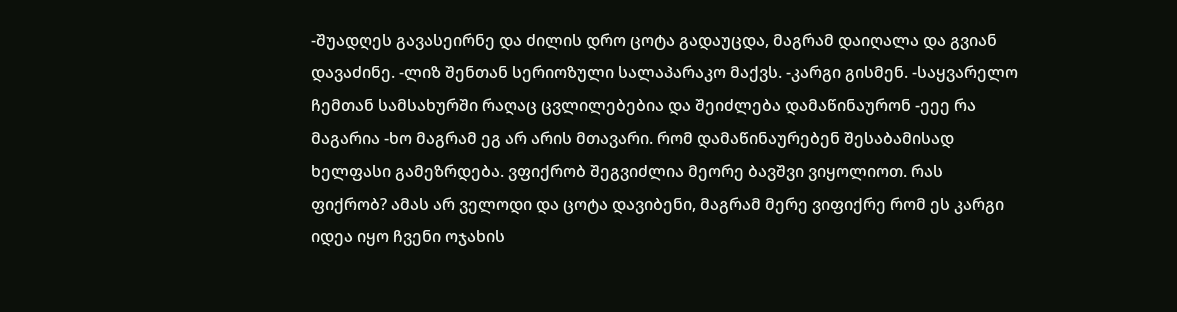-შუადღეს გავასეირნე და ძილის დრო ცოტა გადაუცდა, მაგრამ დაიღალა და გვიან დავაძინე. -ლიზ შენთან სერიოზული სალაპარაკო მაქვს. -კარგი გისმენ. -საყვარელო ჩემთან სამსახურში რაღაც ცვლილებებია და შეიძლება დამაწინაურონ -ეეე რა მაგარია -ხო მაგრამ ეგ არ არის მთავარი. რომ დამაწინაურებენ შესაბამისად ხელფასი გამეზრდება. ვფიქრობ შეგვიძლია მეორე ბავშვი ვიყოლიოთ. რას ფიქრობ? ამას არ ველოდი და ცოტა დავიბენი, მაგრამ მერე ვიფიქრე რომ ეს კარგი იდეა იყო ჩვენი ოჯახის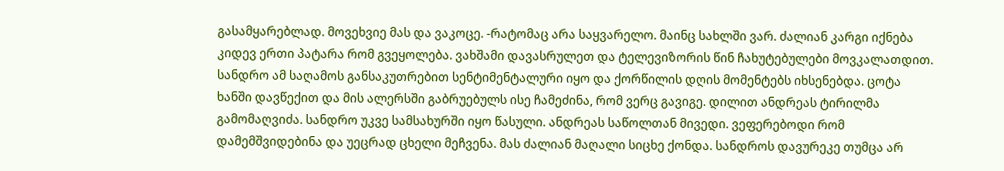გასამყარებლად. მოვეხვიე მას და ვაკოცე. -რატომაც არა საყვარელო. მაინც სახლში ვარ. ძალიან კარგი იქნება კიდევ ერთი პატარა რომ გვეყოლება. ვახშამი დავასრულეთ და ტელევიზორის წინ ჩახუტებულები მოვკალათდით. სანდრო ამ საღამოს განსაკუთრებით სენტიმენტალური იყო და ქორწილის დღის მომენტებს იხსენებდა. ცოტა ხანში დავწექით და მის ალერსში გაბრუებულს ისე ჩამეძინა, რომ ვერც გავიგე. დილით ანდრეას ტირილმა გამომაღვიძა. სანდრო უკვე სამსახურში იყო წასული. ანდრეას საწოლთან მივედი. ვეფერებოდი რომ დამემშვიდებინა და უეცრად ცხელი მეჩვენა. მას ძალიან მაღალი სიცხე ქონდა. სანდროს დავურეკე თუმცა არ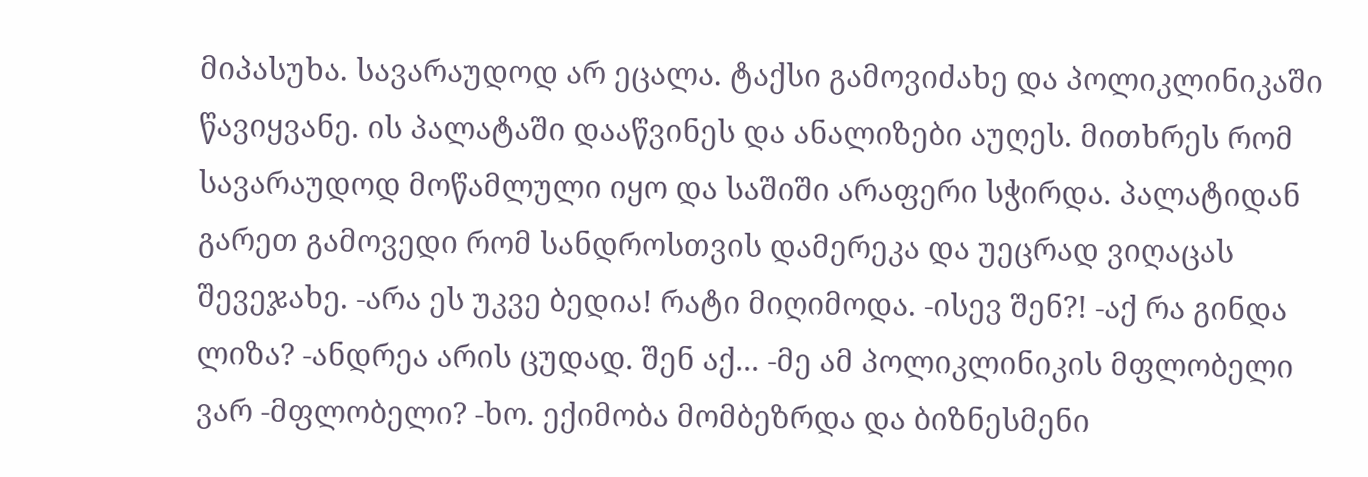მიპასუხა. სავარაუდოდ არ ეცალა. ტაქსი გამოვიძახე და პოლიკლინიკაში წავიყვანე. ის პალატაში დააწვინეს და ანალიზები აუღეს. მითხრეს რომ სავარაუდოდ მოწამლული იყო და საშიში არაფერი სჭირდა. პალატიდან გარეთ გამოვედი რომ სანდროსთვის დამერეკა და უეცრად ვიღაცას შევეჯახე. -არა ეს უკვე ბედია! რატი მიღიმოდა. -ისევ შენ?! -აქ რა გინდა ლიზა? -ანდრეა არის ცუდად. შენ აქ... -მე ამ პოლიკლინიკის მფლობელი ვარ -მფლობელი? -ხო. ექიმობა მომბეზრდა და ბიზნესმენი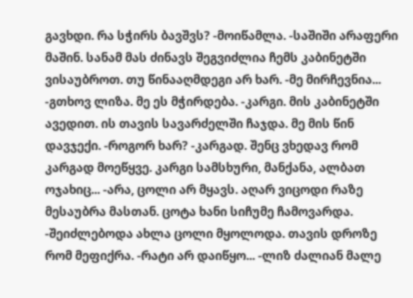გავხდი. რა სჭირს ბავშვს? -მოიწამლა. -საშიში არაფერი მაშინ. სანამ მას ძინავს შეგვიძლია ჩემს კაბინეტში ვისაუბროთ. თუ წინააღმდეგი არ ხარ. -მე მირჩევნია... -გთხოვ ლიზა. მე ეს მჭირდება. -კარგი. მის კაბინეტში ავედით. ის თავის სავარძელში ჩაჯდა. მე მის წინ დავჯექი. -როგორ ხარ? -კარგად. შენც ვხედავ რომ კარგად მოეწყვე. კარგი სამსხური, მანქანა, ალბათ ოჯახიც... -არა, ცოლი არ მყავს. აღარ ვიცოდი რაზე მესაუბრა მასთან. ცოტა ხანი სიჩუმე ჩამოვარდა. -შეიძლებოდა ახლა ცოლი მყოლოდა. თავის დროზე რომ მეფიქრა. -რატი არ დაიწყო... -ლიზ ძალიან მალე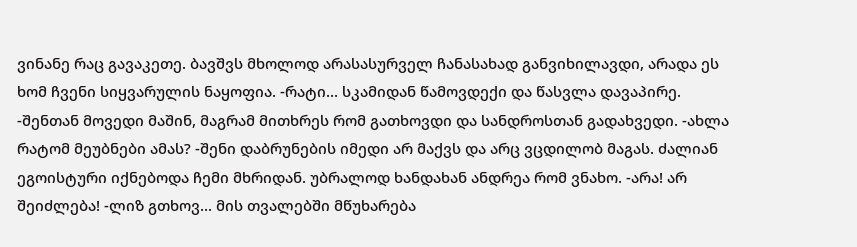ვინანე რაც გავაკეთე. ბავშვს მხოლოდ არასასურველ ჩანასახად განვიხილავდი, არადა ეს ხომ ჩვენი სიყვარულის ნაყოფია. -რატი... სკამიდან წამოვდექი და წასვლა დავაპირე. -შენთან მოვედი მაშინ, მაგრამ მითხრეს რომ გათხოვდი და სანდროსთან გადახვედი. -ახლა რატომ მეუბნები ამას? -შენი დაბრუნების იმედი არ მაქვს და არც ვცდილობ მაგას. ძალიან ეგოისტური იქნებოდა ჩემი მხრიდან. უბრალოდ ხანდახან ანდრეა რომ ვნახო. -არა! არ შეიძლება! -ლიზ გთხოვ... მის თვალებში მწუხარება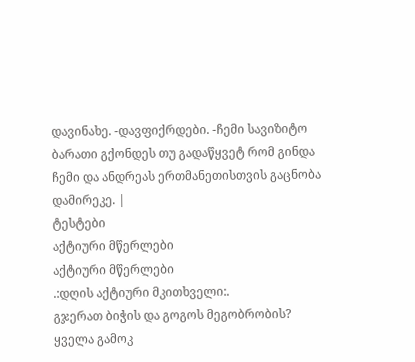დავინახე. -დავფიქრდები. -ჩემი სავიზიტო ბარათი გქონდეს თუ გადაწყვეტ რომ გინდა ჩემი და ანდრეას ერთმანეთისთვის გაცნობა დამირეკე. |
ტესტები
აქტიური მწერლები
აქტიური მწერლები
.:დღის აქტიური მკითხველი:.
გჯერათ ბიჭის და გოგოს მეგობრობის?
ყველა გამოკ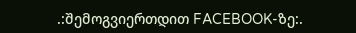.:შემოგვიერთდით FACEBOOK-ზე:.